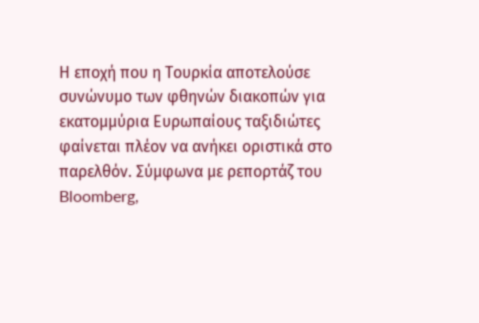Η εποχή που η Τουρκία αποτελούσε συνώνυμο των φθηνών διακοπών για εκατομμύρια Ευρωπαίους ταξιδιώτες φαίνεται πλέον να ανήκει οριστικά στο παρελθόν. Σύμφωνα με ρεπορτάζ του Bloomberg,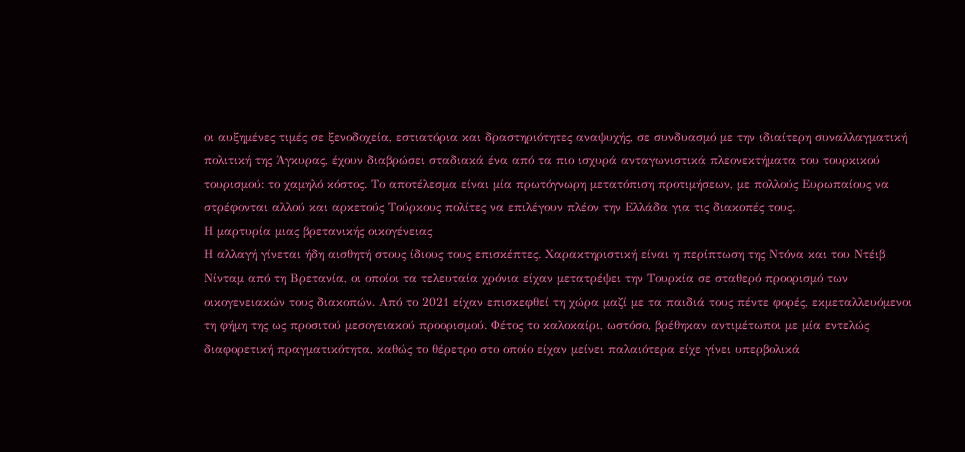οι αυξημένες τιμές σε ξενοδοχεία, εστιατόρια και δραστηριότητες αναψυχής, σε συνδυασμό με την ιδιαίτερη συναλλαγματική πολιτική της Άγκυρας, έχουν διαβρώσει σταδιακά ένα από τα πιο ισχυρά ανταγωνιστικά πλεονεκτήματα του τουρκικού τουρισμού: το χαμηλό κόστος. Το αποτέλεσμα είναι μία πρωτόγνωρη μετατόπιση προτιμήσεων, με πολλούς Ευρωπαίους να στρέφονται αλλού και αρκετούς Τούρκους πολίτες να επιλέγουν πλέον την Ελλάδα για τις διακοπές τους.
Η μαρτυρία μιας βρετανικής οικογένειας
Η αλλαγή γίνεται ήδη αισθητή στους ίδιους τους επισκέπτες. Χαρακτηριστική είναι η περίπτωση της Ντόνα και του Ντέιβ Νίνταμ από τη Βρετανία, οι οποίοι τα τελευταία χρόνια είχαν μετατρέψει την Τουρκία σε σταθερό προορισμό των οικογενειακών τους διακοπών. Από το 2021 είχαν επισκεφθεί τη χώρα μαζί με τα παιδιά τους πέντε φορές, εκμεταλλευόμενοι τη φήμη της ως προσιτού μεσογειακού προορισμού. Φέτος το καλοκαίρι, ωστόσο, βρέθηκαν αντιμέτωποι με μία εντελώς διαφορετική πραγματικότητα, καθώς το θέρετρο στο οποίο είχαν μείνει παλαιότερα είχε γίνει υπερβολικά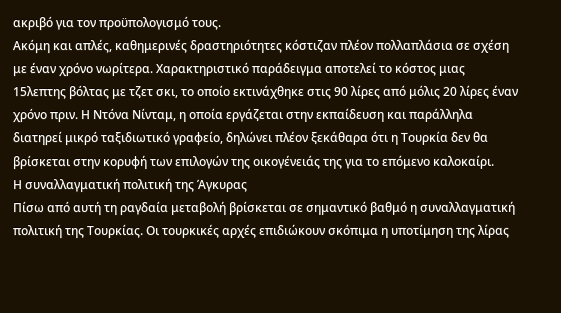ακριβό για τον προϋπολογισμό τους.
Ακόμη και απλές, καθημερινές δραστηριότητες κόστιζαν πλέον πολλαπλάσια σε σχέση με έναν χρόνο νωρίτερα. Χαρακτηριστικό παράδειγμα αποτελεί το κόστος μιας 15λεπτης βόλτας με τζετ σκι, το οποίο εκτινάχθηκε στις 90 λίρες από μόλις 20 λίρες έναν χρόνο πριν. Η Ντόνα Νίνταμ, η οποία εργάζεται στην εκπαίδευση και παράλληλα διατηρεί μικρό ταξιδιωτικό γραφείο, δηλώνει πλέον ξεκάθαρα ότι η Τουρκία δεν θα βρίσκεται στην κορυφή των επιλογών της οικογένειάς της για το επόμενο καλοκαίρι.
Η συναλλαγματική πολιτική της Άγκυρας
Πίσω από αυτή τη ραγδαία μεταβολή βρίσκεται σε σημαντικό βαθμό η συναλλαγματική πολιτική της Τουρκίας. Οι τουρκικές αρχές επιδιώκουν σκόπιμα η υποτίμηση της λίρας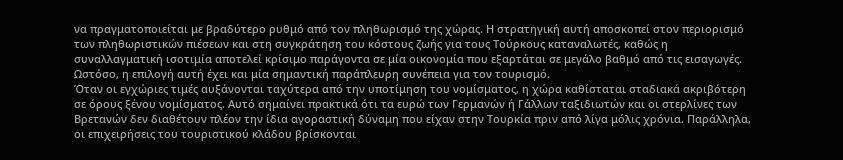να πραγματοποιείται με βραδύτερο ρυθμό από τον πληθωρισμό της χώρας. Η στρατηγική αυτή αποσκοπεί στον περιορισμό των πληθωριστικών πιέσεων και στη συγκράτηση του κόστους ζωής για τους Τούρκους καταναλωτές, καθώς η συναλλαγματική ισοτιμία αποτελεί κρίσιμο παράγοντα σε μία οικονομία που εξαρτάται σε μεγάλο βαθμό από τις εισαγωγές. Ωστόσο, η επιλογή αυτή έχει και μία σημαντική παράπλευρη συνέπεια για τον τουρισμό.
Όταν οι εγχώριες τιμές αυξάνονται ταχύτερα από την υποτίμηση του νομίσματος, η χώρα καθίσταται σταδιακά ακριβότερη σε όρους ξένου νομίσματος. Αυτό σημαίνει πρακτικά ότι τα ευρώ των Γερμανών ή Γάλλων ταξιδιωτών και οι στερλίνες των Βρετανών δεν διαθέτουν πλέον την ίδια αγοραστική δύναμη που είχαν στην Τουρκία πριν από λίγα μόλις χρόνια. Παράλληλα, οι επιχειρήσεις του τουριστικού κλάδου βρίσκονται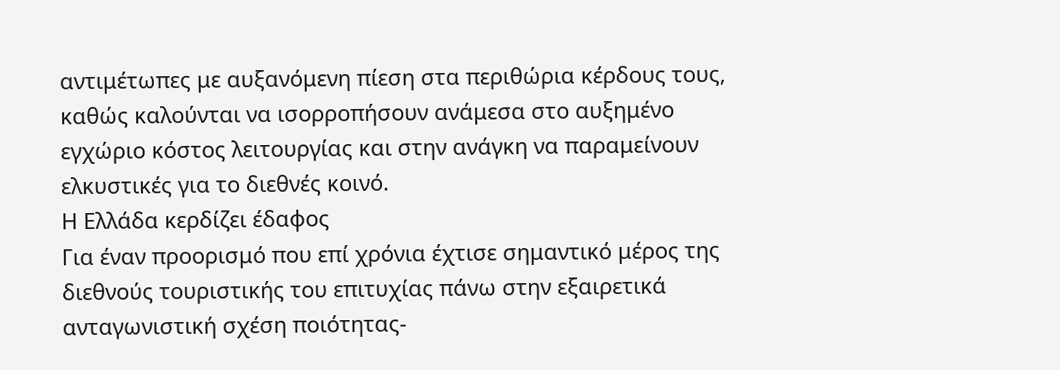αντιμέτωπες με αυξανόμενη πίεση στα περιθώρια κέρδους τους, καθώς καλούνται να ισορροπήσουν ανάμεσα στο αυξημένο εγχώριο κόστος λειτουργίας και στην ανάγκη να παραμείνουν ελκυστικές για το διεθνές κοινό.
Η Ελλάδα κερδίζει έδαφος
Για έναν προορισμό που επί χρόνια έχτισε σημαντικό μέρος της διεθνούς τουριστικής του επιτυχίας πάνω στην εξαιρετικά ανταγωνιστική σχέση ποιότητας-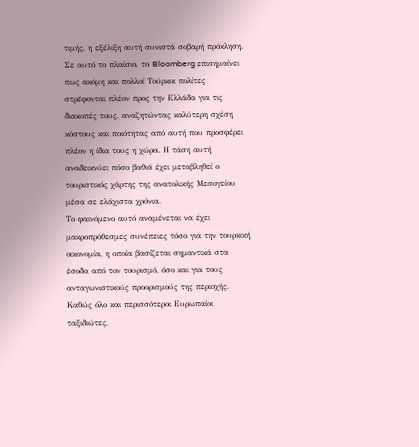τιμής, η εξέλιξη αυτή συνιστά σοβαρή πρόκληση. Σε αυτό το πλαίσιο, το Bloomberg επισημαίνει πως ακόμη και πολλοί Τούρκοι πολίτες στρέφονται πλέον προς την Ελλάδα για τις διακοπές τους, αναζητώντας καλύτερη σχέση κόστους και ποιότητας από αυτή που προσφέρει πλέον η ίδια τους η χώρα. Η τάση αυτή αναδεικνύει πόσο βαθιά έχει μεταβληθεί ο τουριστικός χάρτης της ανατολικής Μεσογείου μέσα σε ελάχιστα χρόνια.
Το φαινόμενο αυτό αναμένεται να έχει μακροπρόθεσμες συνέπειες τόσο για την τουρκική οικονομία, η οποία βασίζεται σημαντικά στα έσοδα από τον τουρισμό, όσο και για τους ανταγωνιστικούς προορισμούς της περιοχής. Καθώς όλο και περισσότεροι Ευρωπαίοι ταξιδιώτες,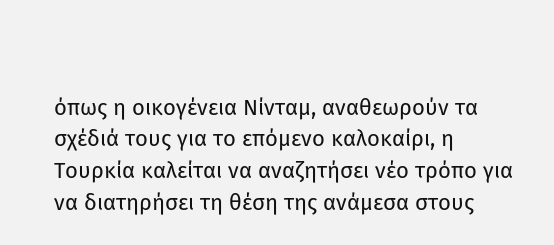όπως η οικογένεια Νίνταμ, αναθεωρούν τα σχέδιά τους για το επόμενο καλοκαίρι, η Τουρκία καλείται να αναζητήσει νέο τρόπο για να διατηρήσει τη θέση της ανάμεσα στους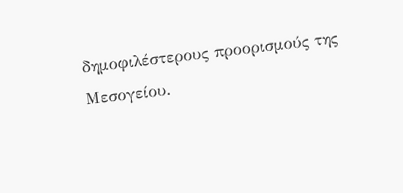δημοφιλέστερους προορισμούς της Μεσογείου.